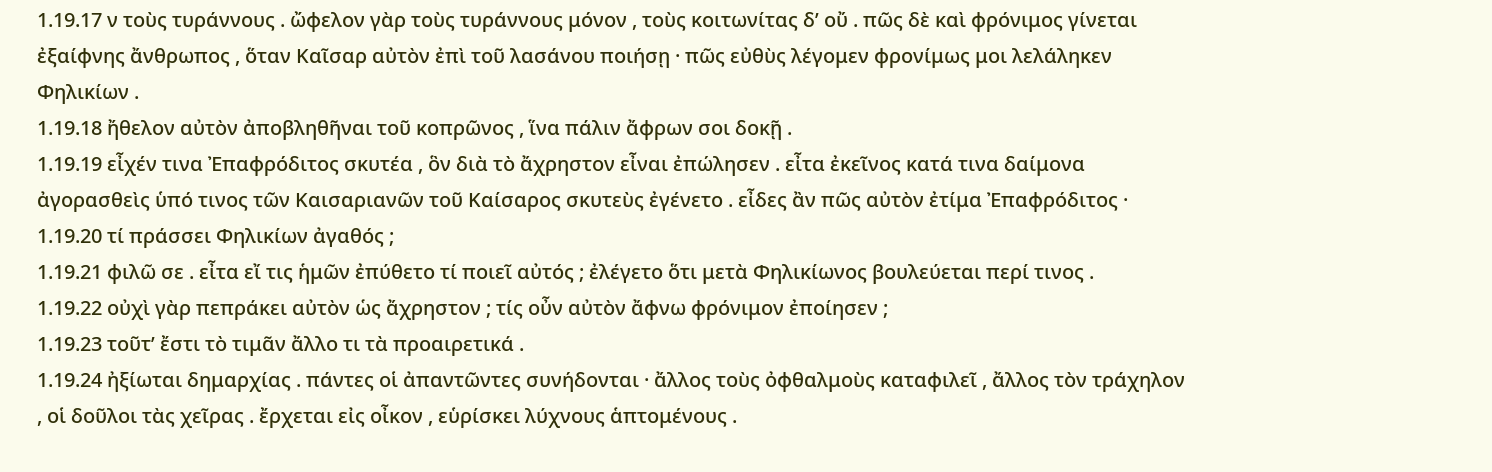1.19.17 ν τοὺς τυράννους . ὤφελον γὰρ τοὺς τυράννους μόνον , τοὺς κοιτωνίτας δʹ οὔ . πῶς δὲ καὶ φρόνιμος γίνεται ἐξαίφνης ἄνθρωπος , ὅταν Καῖσαρ αὐτὸν ἐπὶ τοῦ λασάνου ποιήσῃ · πῶς εὐθὺς λέγομεν φρονίμως μοι λελάληκεν Φηλικίων .
1.19.18 ἤθελον αὐτὸν ἀποβληθῆναι τοῦ κοπρῶνος , ἵνα πάλιν ἄφρων σοι δοκῇ .
1.19.19 εἶχέν τινα Ἐπαφρόδιτος σκυτέα , ὃν διὰ τὸ ἄχρηστον εἶναι ἐπώλησεν . εἶτα ἐκεῖνος κατά τινα δαίμονα ἀγορασθεὶς ὑπό τινος τῶν Καισαριανῶν τοῦ Καίσαρος σκυτεὺς ἐγένετο . εἶδες ἂν πῶς αὐτὸν ἐτίμα Ἐπαφρόδιτος ·
1.19.20 τί πράσσει Φηλικίων ἀγαθός ;
1.19.21 φιλῶ σε . εἶτα εἴ τις ἡμῶν ἐπύθετο τί ποιεῖ αὐτός ; ἐλέγετο ὅτι μετὰ Φηλικίωνος βουλεύεται περί τινος .
1.19.22 οὐχὶ γὰρ πεπράκει αὐτὸν ὡς ἄχρηστον ; τίς οὖν αὐτὸν ἄφνω φρόνιμον ἐποίησεν ;
1.19.23 τοῦτʹ ἔστι τὸ τιμᾶν ἄλλο τι τὰ προαιρετικά .
1.19.24 ἠξίωται δημαρχίας . πάντες οἱ ἀπαντῶντες συνήδονται · ἄλλος τοὺς ὀφθαλμοὺς καταφιλεῖ , ἄλλος τὸν τράχηλον , οἱ δοῦλοι τὰς χεῖρας . ἔρχεται εἰς οἶκον , εὑρίσκει λύχνους ἁπτομένους .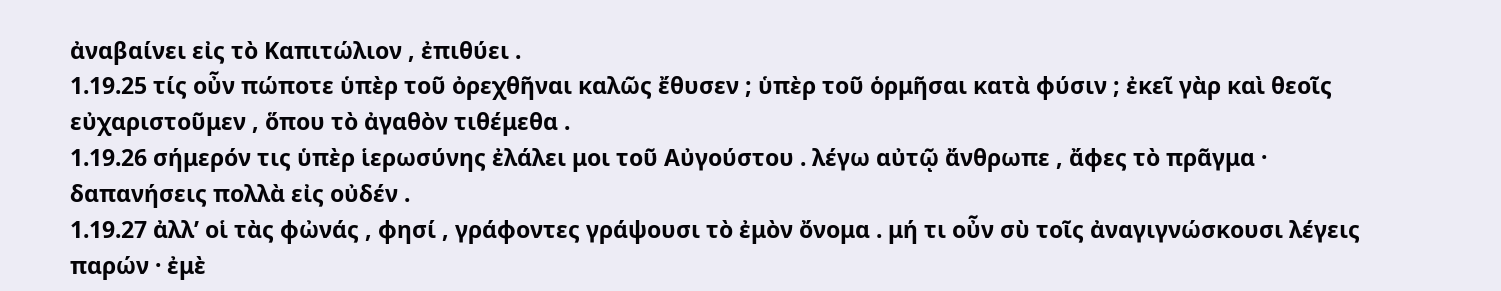ἀναβαίνει εἰς τὸ Καπιτώλιον , ἐπιθύει .
1.19.25 τίς οὖν πώποτε ὑπὲρ τοῦ ὀρεχθῆναι καλῶς ἔθυσεν ; ὑπὲρ τοῦ ὁρμῆσαι κατὰ φύσιν ; ἐκεῖ γὰρ καὶ θεοῖς εὐχαριστοῦμεν , ὅπου τὸ ἀγαθὸν τιθέμεθα .
1.19.26 σήμερόν τις ὑπὲρ ἱερωσύνης ἐλάλει μοι τοῦ Αὐγούστου . λέγω αὐτῷ ἄνθρωπε , ἄφες τὸ πρᾶγμα · δαπανήσεις πολλὰ εἰς οὐδέν .
1.19.27 ἀλλʹ οἱ τὰς φὠνάς , φησί , γράφοντες γράψουσι τὸ ἐμὸν ὄνομα . μή τι οὖν σὺ τοῖς ἀναγιγνώσκουσι λέγεις παρών · ἐμὲ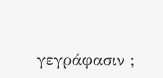γεγράφασιν ;